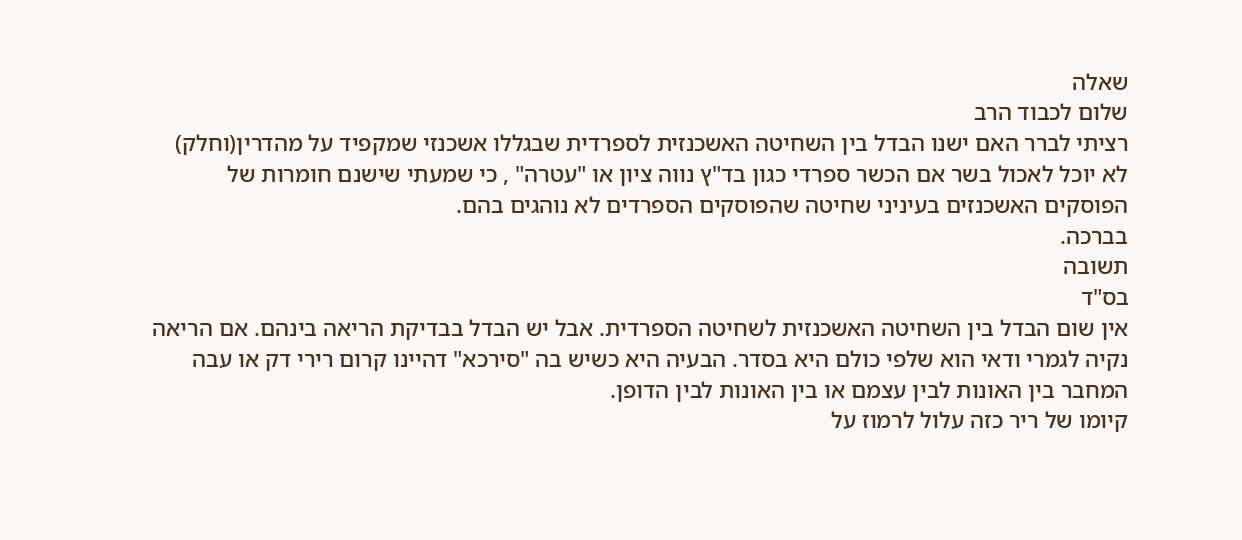שאלה
שלום לכבוד הרב
רציתי לברר האם ישנו הבדל בין השחיטה האשכנזית לספרדית שבגללו אשכנזי שמקפיד על מהדרין(וחלק) לא יוכל לאכול בשר אם הכשר ספרדי כגון בד"ץ נווה ציון או "עטרה" , כי שמעתי שישנם חומרות של הפוסקים האשכנזים בעיניני שחיטה שהפוסקים הספרדים לא נוהגים בהם.
בברכה.
תשובה
בס"ד
אין שום הבדל בין השחיטה האשכנזית לשחיטה הספרדית. אבל יש הבדל בבדיקת הריאה בינהם. אם הריאה נקיה לגמרי ודאי הוא שלפי כולם היא בסדר. הבעיה היא כשיש בה "סירכא" דהיינו קרום רירי דק או עבה המחבר בין האונות לבין עצמם או בין האונות לבין הדופן.
קיומו של ריר כזה עלול לרמוז על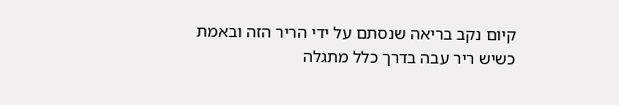קיום נקב בריאה שנסתם על ידי הריר הזה ובאמת כשיש ריר עבה בדרך כלל מתגלה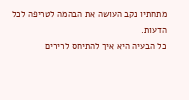מתחתיו נקב העושה את הבהמה לטריפה לכל הדעות.
כל הבעיה היא איך להתיחס לרירים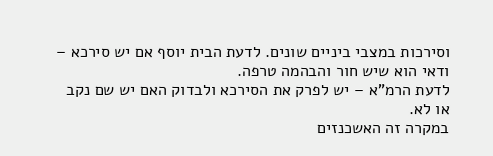וסירכות במצבי ביניים שונים. לדעת הבית יוסף אם יש סירכא – ודאי הוא שיש חור והבהמה טרפה.
לדעת הרמ"א – יש לפרק את הסירכא ולבדוק האם יש שם נקב או לא.
במקרה זה האשכנזים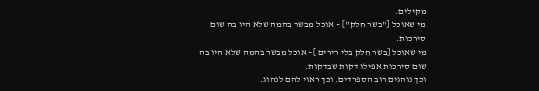מקילים.
מי שאוכל ["בשר חלק"] – אוכל מבשר בהמה שלא היו בה שום סירכות.
מי שאוכל [בשר חלק בלי רירים ]– אוכל מבשר בהמה שלא היו בה שום סירכות אפילו דקות שבדקות.
וכך נוהגים רוב הספרדים. וכך ראוי להם לנהוג.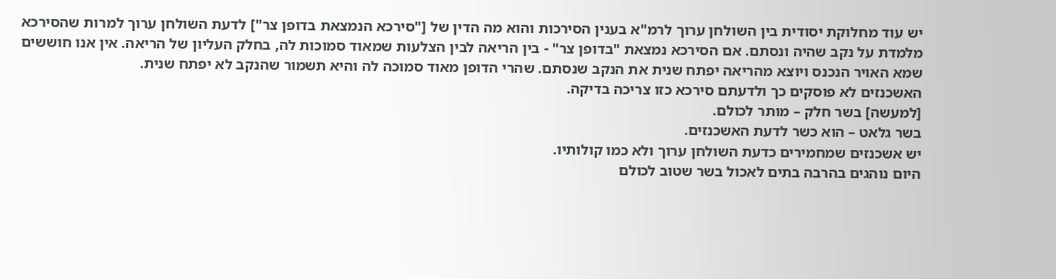יש עוד מחלוקת יסודית בין השולחן ערוך לרמ"א בענין הסירכות והוא מה הדין של ["סירכא הנמצאת בדופן צר"] לדעת השולחן ערוך למרות שהסירכא מלמדת על נקב שהיה ונסתם. אם הסירכא נמצאת "בדופן צר" - בין הריאה לבין הצלעות שמאוד סמוכות לה, בחלק העליון של הריאה. אין אנו חוששים שמא האויר הנכנס ויוצא מהריאה יפתח שנית את הנקב שנסתם. שהרי הדופן מאוד סמוכה לה והיא תשמור שהנקב לא יפתח שנית.
האשכנזים לא פוסקים כך ולדעתם סירכא כזו צריכה בדיקה.
[למעשה] בשר חלק – מותר לכולם.
בשר גלאט – הוא כשר לדעת האשכנזים.
יש אשכנזים שמחמירים כדעת השולחן ערוך ולא כמו קולותיו.
היום נוהגים בהרבה בתים לאכול בשר שטוב לכולם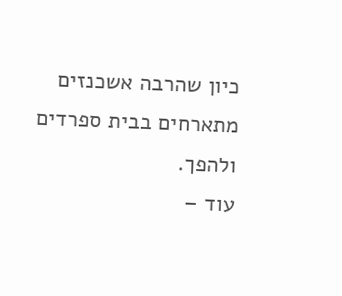כיון שהרבה אשכנזים מתארחים בבית ספרדים ולהפך.
עוד –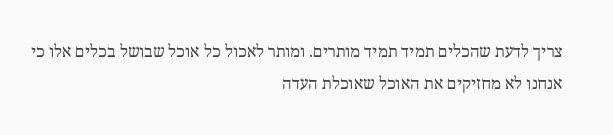צריך לדעת שהכלים תמיד תמיד מותרים. ומותר לאכול כל אוכל שבושל בכלים אלו כי אנחנו לא מחזיקים את האוכל שאוכלת העדה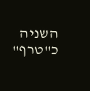השניה כ"טרף"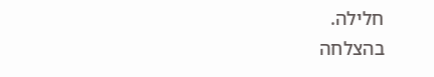חלילה.
בהצלחה